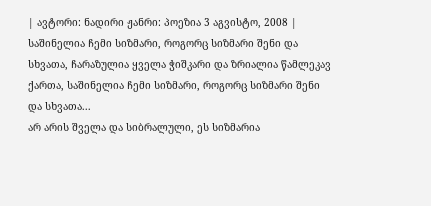| ავტორი: ნადირი ჟანრი: პოეზია 3 აგვისტო, 2008 |
საშინელია ჩემი სიზმარი, როგორც სიზმარი შენი და სხვათა, ჩარაზულია ყველა ჭიშკარი და ზრიალია წამლეკავ ქართა, საშინელია ჩემი სიზმარი, როგორც სიზმარი შენი და სხვათა...
არ არის შველა და სიბრალული, ეს სიზმარია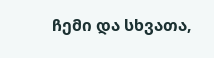ჩემი და სხვათა,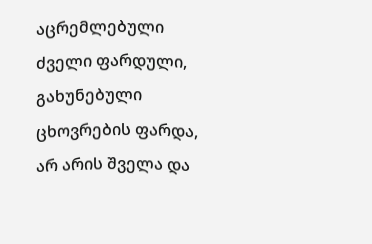აცრემლებული ძველი ფარდული, გახუნებული ცხოვრების ფარდა, არ არის შველა და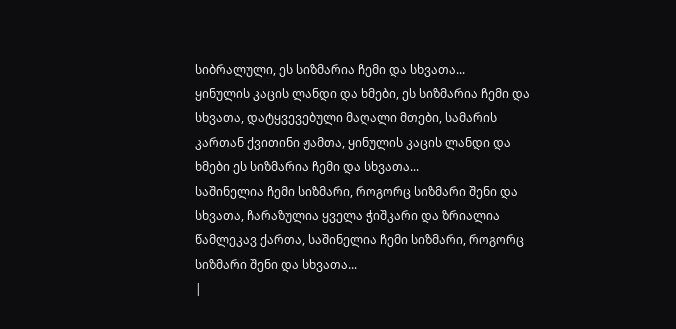სიბრალული, ეს სიზმარია ჩემი და სხვათა...
ყინულის კაცის ლანდი და ხმები, ეს სიზმარია ჩემი და სხვათა, დატყვევებული მაღალი მთები, სამარის კართან ქვითინი ჟამთა, ყინულის კაცის ლანდი და ხმები ეს სიზმარია ჩემი და სხვათა...
საშინელია ჩემი სიზმარი, როგორც სიზმარი შენი და სხვათა, ჩარაზულია ყველა ჭიშკარი და ზრიალია წამლეკავ ქართა, საშინელია ჩემი სიზმარი, როგორც სიზმარი შენი და სხვათა...
|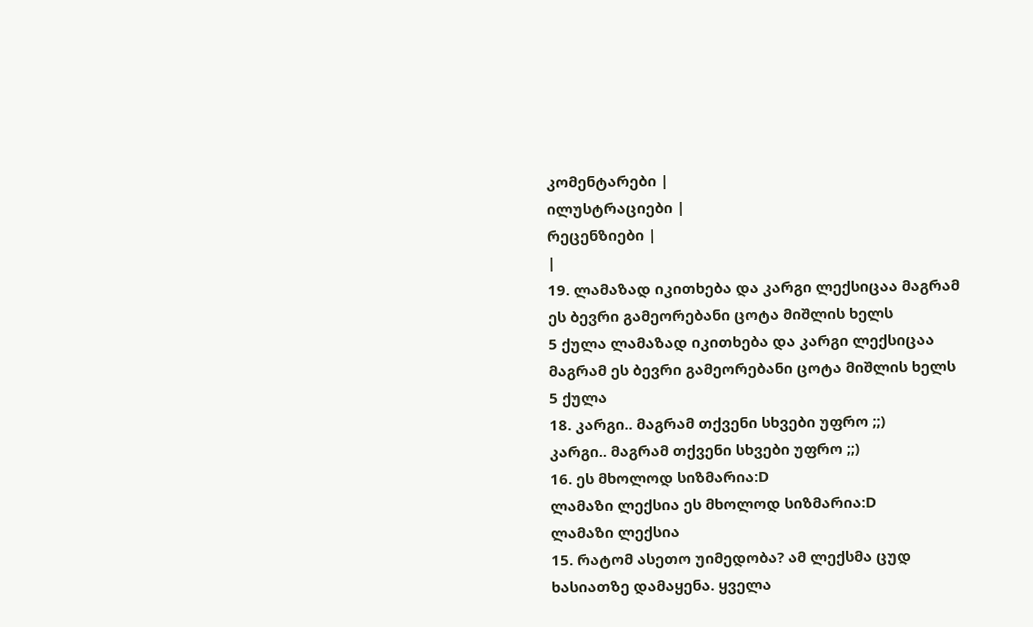კომენტარები |
ილუსტრაციები |
რეცენზიები |
|
19. ლამაზად იკითხება და კარგი ლექსიცაა მაგრამ ეს ბევრი გამეორებანი ცოტა მიშლის ხელს
5 ქულა ლამაზად იკითხება და კარგი ლექსიცაა მაგრამ ეს ბევრი გამეორებანი ცოტა მიშლის ხელს
5 ქულა
18. კარგი.. მაგრამ თქვენი სხვები უფრო ;;)
კარგი.. მაგრამ თქვენი სხვები უფრო ;;)
16. ეს მხოლოდ სიზმარია:D
ლამაზი ლექსია ეს მხოლოდ სიზმარია:D
ლამაზი ლექსია
15. რატომ ასეთო უიმედობა? ამ ლექსმა ცუდ ხასიათზე დამაყენა. ყველა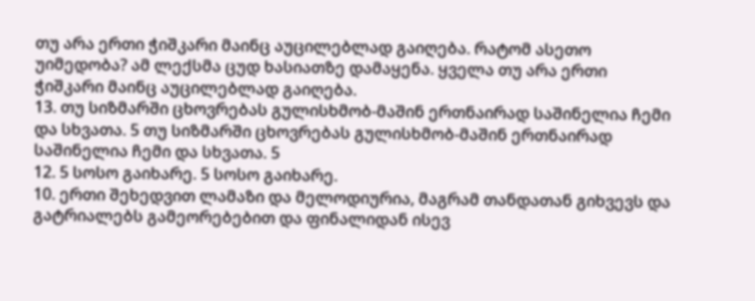თუ არა ერთი ჭიშკარი მაინც აუცილებლად გაიღება. რატომ ასეთო უიმედობა? ამ ლექსმა ცუდ ხასიათზე დამაყენა. ყველა თუ არა ერთი ჭიშკარი მაინც აუცილებლად გაიღება.
13. თუ სიზმარში ცხოვრებას გულისხმობ-მაშინ ერთნაირად საშინელია ჩემი და სხვათა. 5 თუ სიზმარში ცხოვრებას გულისხმობ-მაშინ ერთნაირად საშინელია ჩემი და სხვათა. 5
12. 5 სოსო გაიხარე. 5 სოსო გაიხარე.
10. ერთი შეხედვით ლამაზი და მელოდიურია, მაგრამ თანდათან გიხვევს და გატრიალებს გამეორებებით და ფინალიდან ისევ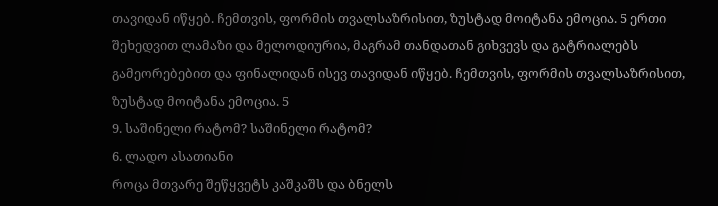თავიდან იწყებ. ჩემთვის, ფორმის თვალსაზრისით, ზუსტად მოიტანა ემოცია. 5 ერთი შეხედვით ლამაზი და მელოდიურია, მაგრამ თანდათან გიხვევს და გატრიალებს გამეორებებით და ფინალიდან ისევ თავიდან იწყებ. ჩემთვის, ფორმის თვალსაზრისით, ზუსტად მოიტანა ემოცია. 5
9. საშინელი რატომ? საშინელი რატომ?
6. ლადო ასათიანი
როცა მთვარე შეწყვეტს კაშკაშს და ბნელს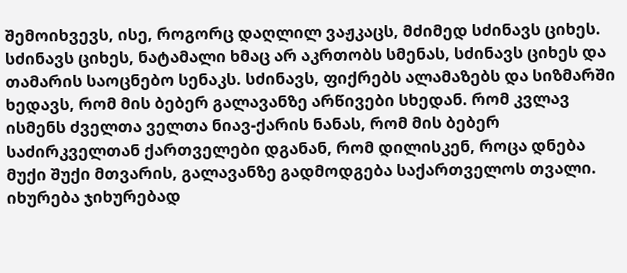შემოიხვევს, ისე, როგორც დაღლილ ვაჟკაცს, მძიმედ სძინავს ციხეს. სძინავს ციხეს, ნატამალი ხმაც არ აკრთობს სმენას, სძინავს ციხეს და თამარის საოცნებო სენაკს. სძინავს, ფიქრებს ალამაზებს და სიზმარში ხედავს, რომ მის ბებერ გალავანზე არწივები სხედან. რომ კვლავ ისმენს ძველთა ველთა ნიავ-ქარის ნანას, რომ მის ბებერ საძირკველთან ქართველები დგანან, რომ დილისკენ, როცა დნება მუქი შუქი მთვარის, გალავანზე გადმოდგება საქართველოს თვალი. იხურება ჯიხურებად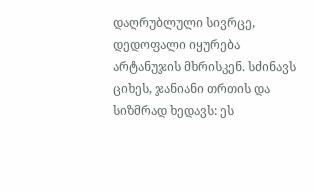დაღრუბლული სივრცე, დედოფალი იყურება არტანუჯის მხრისკენ. სძინავს ციხეს, ჯანიანი თრთის და სიზმრად ხედავს: ეს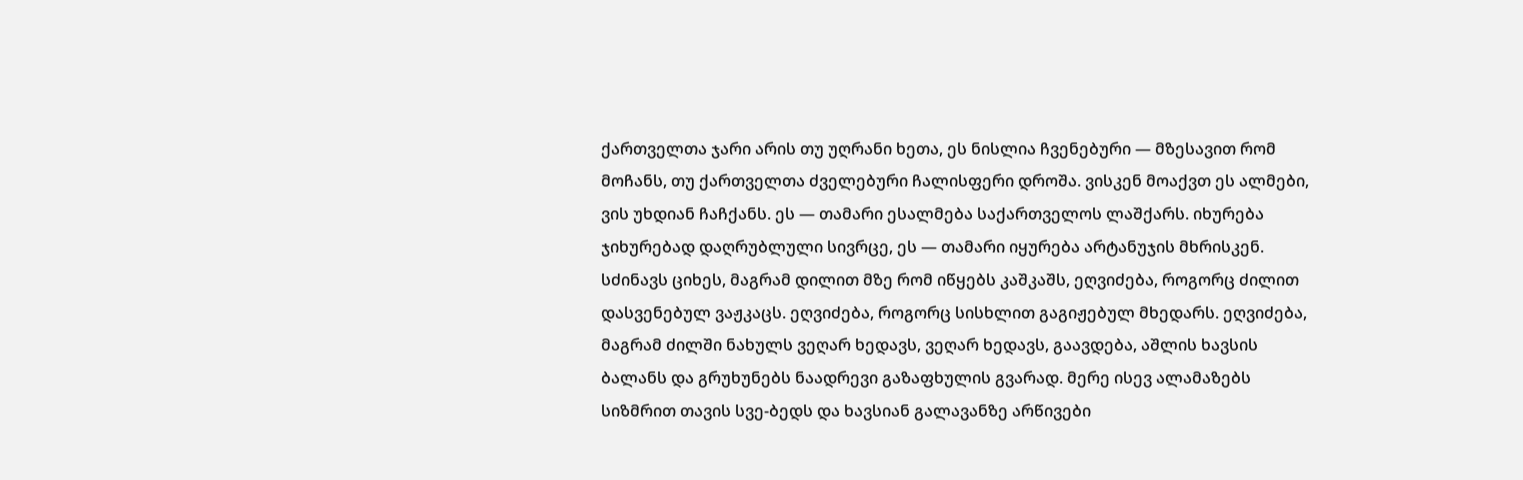ქართველთა ჯარი არის თუ უღრანი ხეთა, ეს ნისლია ჩვენებური ― მზესავით რომ მოჩანს, თუ ქართველთა ძველებური ჩალისფერი დროშა. ვისკენ მოაქვთ ეს ალმები, ვის უხდიან ჩაჩქანს. ეს ― თამარი ესალმება საქართველოს ლაშქარს. იხურება ჯიხურებად დაღრუბლული სივრცე, ეს ― თამარი იყურება არტანუჯის მხრისკენ. სძინავს ციხეს, მაგრამ დილით მზე რომ იწყებს კაშკაშს, ეღვიძება, როგორც ძილით დასვენებულ ვაჟკაცს. ეღვიძება, როგორც სისხლით გაგიჟებულ მხედარს. ეღვიძება, მაგრამ ძილში ნახულს ვეღარ ხედავს, ვეღარ ხედავს, გაავდება, აშლის ხავსის ბალანს და გრუხუნებს ნაადრევი გაზაფხულის გვარად. მერე ისევ ალამაზებს სიზმრით თავის სვე-ბედს და ხავსიან გალავანზე არწივები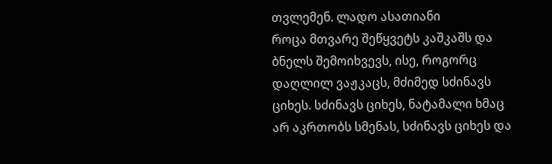თვლემენ. ლადო ასათიანი
როცა მთვარე შეწყვეტს კაშკაშს და ბნელს შემოიხვევს, ისე, როგორც დაღლილ ვაჟკაცს, მძიმედ სძინავს ციხეს. სძინავს ციხეს, ნატამალი ხმაც არ აკრთობს სმენას, სძინავს ციხეს და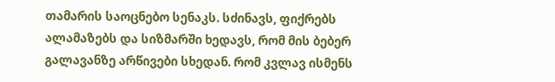თამარის საოცნებო სენაკს. სძინავს, ფიქრებს ალამაზებს და სიზმარში ხედავს, რომ მის ბებერ გალავანზე არწივები სხედან. რომ კვლავ ისმენს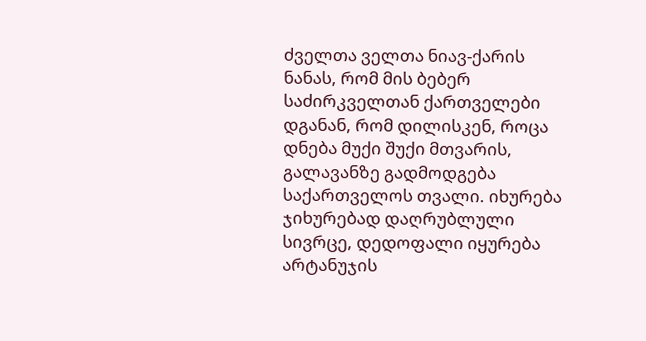ძველთა ველთა ნიავ-ქარის ნანას, რომ მის ბებერ საძირკველთან ქართველები დგანან, რომ დილისკენ, როცა დნება მუქი შუქი მთვარის, გალავანზე გადმოდგება საქართველოს თვალი. იხურება ჯიხურებად დაღრუბლული სივრცე, დედოფალი იყურება არტანუჯის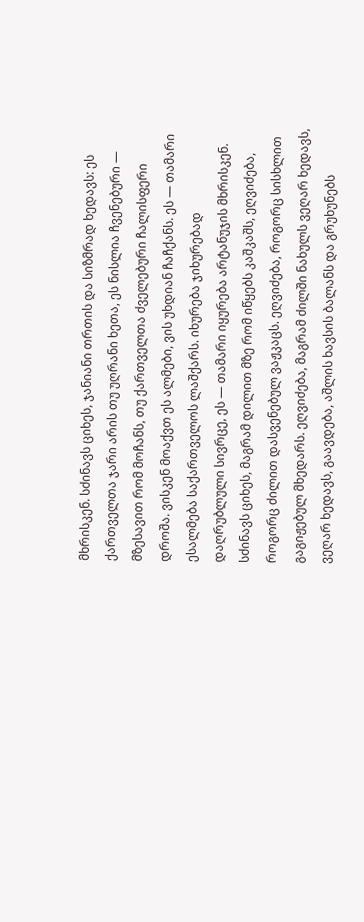მხრისკენ. სძინავს ციხეს, ჯანიანი თრთის და სიზმრად ხედავს: ეს ქართველთა ჯარი არის თუ უღრანი ხეთა, ეს ნისლია ჩვენებური ― მზესავით რომ მოჩანს, თუ ქართველთა ძველებური ჩალისფერი დროშა. ვისკენ მოაქვთ ეს ალმები, ვის უხდიან ჩაჩქანს. ეს ― თამარი ესალმება საქართველოს ლაშქარს. იხურება ჯიხურებად დაღრუბლული სივრცე, ეს ― თამარი იყურება არტანუჯის მხრისკენ. სძინავს ციხეს, მაგრამ დილით მზე რომ იწყებს კაშკაშს, ეღვიძება, როგორც ძილით დასვენებულ ვაჟკაცს. ეღვიძება, როგორც სისხლით გაგიჟებულ მხედარს. ეღვიძება, მაგრამ ძილში ნახულს ვეღარ ხედავს, ვეღარ ხედავს, გაავდება, აშლის ხავსის ბალანს და გრუხუნებს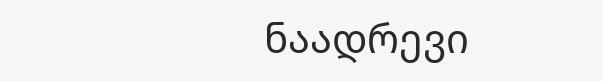ნაადრევი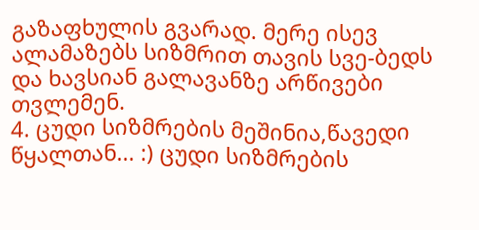გაზაფხულის გვარად. მერე ისევ ალამაზებს სიზმრით თავის სვე-ბედს და ხავსიან გალავანზე არწივები თვლემენ.
4. ცუდი სიზმრების მეშინია,წავედი წყალთან... :) ცუდი სიზმრების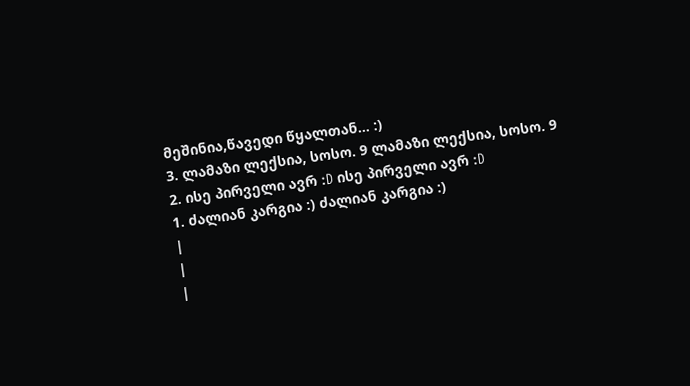მეშინია,წავედი წყალთან... :)
3. ლამაზი ლექსია, სოსო. 9 ლამაზი ლექსია, სოსო. 9
2. ისე პირველი ავრ :D ისე პირველი ავრ :D
1. ძალიან კარგია :) ძალიან კარგია :)
|
|
|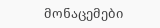მონაცემები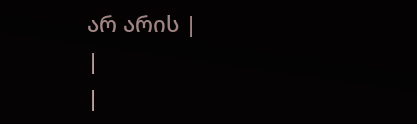არ არის |
|
|